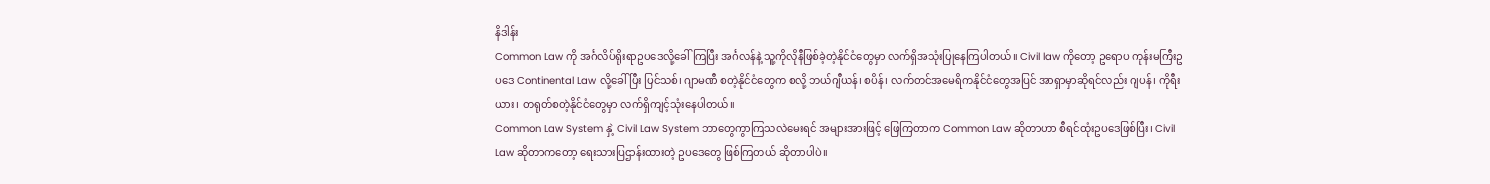နိဒါန်း
Common Law ကို အင်္ဂလိပ်ရိုးရာဥပဒေလို့ခေါ်ကြပြီး အင်္ဂလန်နဲ့ သူ့ကိုလိုနီဖြစ်ခဲ့တဲ့နိုင်ငံတွေမှာ လက်ရှိအသုံးပြုနေကြပါတယ်။ Civil law ကိုတော့ ဥရောပ ကုန်းမကြီးဥပဒေ Continental Law လို့ခေါ်ပြီး ပြင်သစ်၊ ဂျာမဏီ စတဲ့နိုင်ငံတွေက စလို့ ဘယ်ဂျီယန်၊ စပိန်၊ လက်တင်အမေရိကနိုင်ငံတွေအပြင် အာရှာမှာဆိုရင်လည်း ဂျပန်၊ ကိုရီးယား၊ တရုတ်စတဲ့နိုင်ငံတွေမှာ လက်ရှိကျင့်သုံးနေပါတယ်။
Common Law System နှဲ့ Civil Law System ဘာတွေကွာကြသလဲမေးရင် အများအားဖြင့် ဖြေကြတာက Common Law ဆိုတာဟာ စီရင်ထုံးဥပဒေဖြစ်ပြီး၊ Civil Law ဆိုတာကတော့ ရေးသားပြဌာန်းထားတဲ့ ဥပဒေတွေ ဖြစ်ကြတယ် ဆိုတာပါပဲ။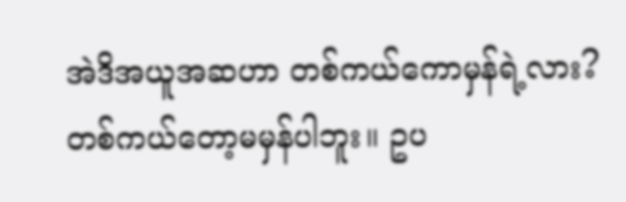အဲဒိအယူအဆဟာ တစ်ကယ်ကောမှန်ရဲ့လား?
တစ်ကယ်တော့မမှန်ပါဘူး။ ဥပ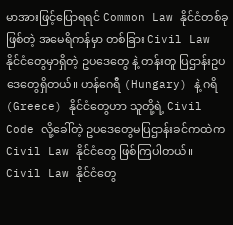မာအားဖြင့်ပြောရရင် Common Law နိုင်ငံတစ်ခုဖြစ်တဲ့ အမေရိကန်မှာ တစ်ခြား Civil Law နိုင်ငံတွေမှာရှိတဲ့ ဥပဒေတွေ နဲ့ တန်းတူ ပြဌာန်းဥပဒေတွေရှိတယ်။ ဟန်ဂေရီ (Hungary) နဲ့ ဂရိ (Greece) နိုင်ငံတွေဟာ သူတို့ရဲ့ Civil Code လို့ခေါ်တဲ့ ဥပဒေတွေမပြဌာန်းခင်ကထဲက Civil Law နိုင်ငံတွေ ဖြစ်ကြပါတယ်။ Civil Law နိုင်ငံတွေ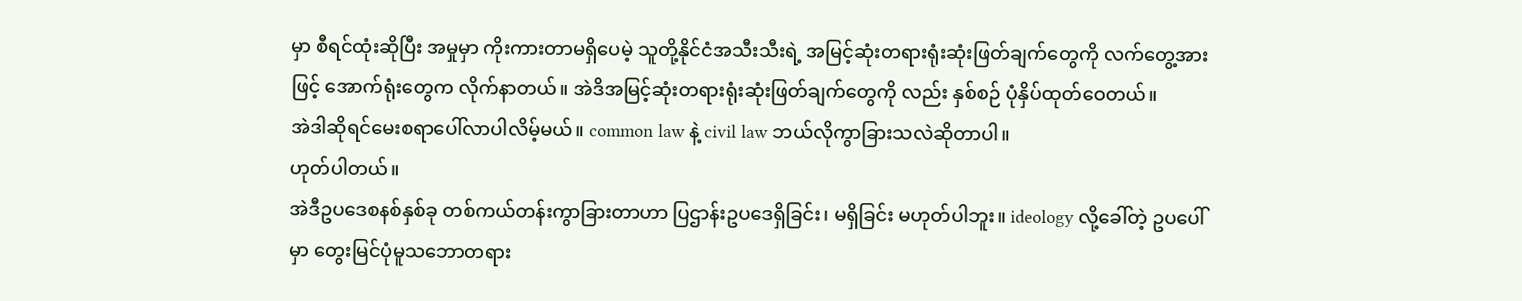မှာ စီရင်ထုံးဆိုပြီး အမှုမှာ ကိုးကားတာမရှိပေမဲ့ သူတို့နိုင်ငံအသီးသီးရဲ့ အမြင့်ဆုံးတရားရုံးဆုံးဖြတ်ချက်တွေကို လက်တွေ့အားဖြင့် အောက်ရုံးတွေက လိုက်နာတယ်။ အဲဒိအမြင့်ဆုံးတရားရုံးဆုံးဖြတ်ချက်တွေကို လည်း နှစ်စဉ် ပုံနှိပ်ထုတ်ဝေတယ်။
အဲဒါဆိုရင်မေးစရာပေါ်လာပါလိမ့်မယ်။ common law နဲ့ civil law ဘယ်လိုကွာခြားသလဲဆိုတာပါ။
ဟုတ်ပါတယ်။
အဲဒီဥပဒေစနစ်နှစ်ခု တစ်ကယ်တန်းကွာခြားတာဟာ ပြဌာန်းဥပဒေရှိခြင်း၊ မရှိခြင်း မဟုတ်ပါဘူး။ ideology လို့ခေါ်တဲ့ ဥပပေါ်မှာ တွေးမြင်ပုံမူသဘောတရား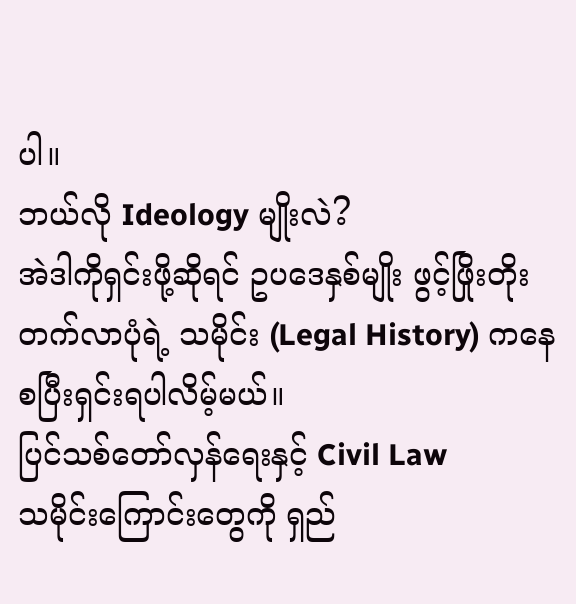ပါ။
ဘယ်လို Ideology မျိုးလဲ?
အဲဒါကိုရှင်းဖို့ဆိုရင် ဥပဒေနှစ်မျိုး ဖွင့်ဖြိုးတိုးတက်လာပုံရဲ့ သမိုင်း (Legal History) ကနေစပြီးရှင်းရပါလိမ့်မယ်။
ပြင်သစ်တော်လှန်ရေးနှင့် Civil Law
သမိုင်းကြောင်းတွေကို ရှည်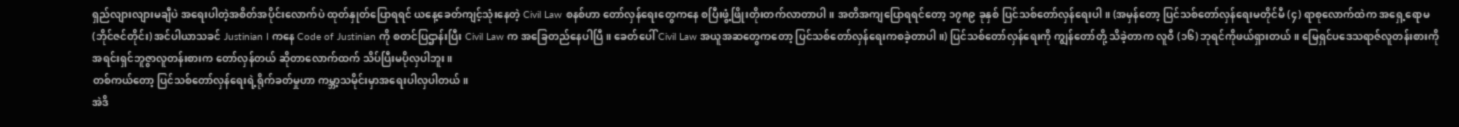ရှည်လျားလျားမချီပဲ အရေးပါတဲ့အစိတ်အပိုင်းလောက်ပဲ ထုတ်နှုတ်ပြောရရင် ယနေ့ခေတ်ကျင့်သုံးနေတဲ့ Civil Law စနစ်ဟာ တော်လှန်ရေးတွေကနေ စပြီးဖွံ့ဖြိုးတိုးတက်လာတာပါ။ အတိအကျပြောရရင်တော့ ၁၇၈၉ ခုနှစ် ပြင်သစ်တော်လှန်ရေးပါ။ (အမှန်တော့ ပြင်သစ်တော်လှန်ရေးမတိုင်မီ (၄) ရာစုလောက်ထဲက အရှေ့ရောမ (ဘိုင်ဇင်တိုင်း) အင်ပါယာသခင် Justinian I ကနေ Code of Justinian ကို စတင်ပြဌာန်းပြီး Civil Law က အခြေတည်နေပါပြီ။ ခေတ်ပေါ် Civil Law အယူအဆတွေကတော့ ပြင်သစ်တော်လှန်ရေးကစခဲ့တာပါ။) ပြင်သစ်တော်လှန်ရေးကို ကျွန်တော်တို့ သိခဲ့တာက လူဝီ (၁၆) ဘုရင်ကိုဖယ်ရှားတယ်။ မြေရှင်ပဒေသရာဇ်လူတန်းစားကို အရင်းရှင်ဘူဇွာလူတန်းစားက တော်လှန်တယ် ဆိုတာလောက်ထက် သိပ်ပြီးမပိုလှပါဘူး။
တစ်ကယ်တော့ ပြင်သစ်တော်လှန်ရေးရဲ့ရိုက်ခတ်မှုဟာ ကမ္ဘာ့သမိုင်းမှာအရေးပါလှပါတယ်။
အဲဒိ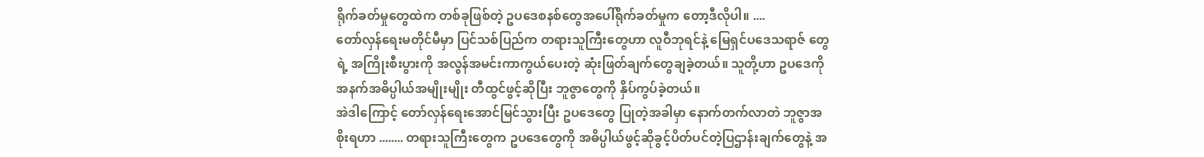ရိုက်ခတ်မှုတွေထဲက တစ်ခုဖြစ်တဲ့ ဥပဒေစနစ်တွေအပေါ်ရိုက်ခတ်မှုက တော့ဒီလိုပါ။ ....
တော်လှန်ရေးမတိုင်မီမှာ ပြင်သစ်ပြည်က တရားသူကြီးတွေဟာ လူဝီဘုရင်နဲ့ မြေရှင်ပဒေသရာဇ် တွေရဲ့ အကြိုးစီးပွားကို အလွန်အမင်းကာကွယ်ပေးတဲ့ ဆုံးဖြတ်ချက်တွေချခဲ့တယ်။ သူတို့ဟာ ဥပဒေကို အနက်အဓိပ္ပါယ်အမျိုးမျိုး တီထွင်ဖွင့်ဆိုပြီး ဘူဇွာတွေကို နှိပ်ကွပ်ခဲ့တယ်။
အဲဒါကြောင့် တော်လှန်ရေးအောင်မြင်သွားပြီး ဥပဒေတွေ ပြုတဲ့အခါမှာ နောက်တက်လာတဲ ဘူဇွာအစိုးရဟာ ........ တရားသူကြီးတွေက ဥပဒေတွေကို အဓိပ္ပါယ်ဖွင့်ဆိုခွင့်ပိတ်ပင်တဲ့ပြဌာန်းချက်တွေနဲ့ အ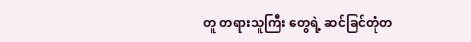တူ တရားသူကြီး တွေရဲ့ ဆင်ခြင်တုံတ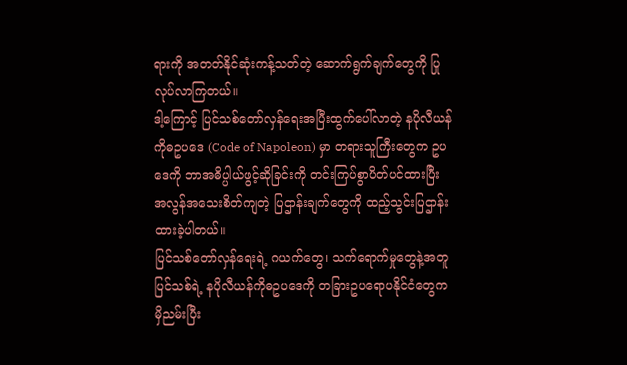ရားကို အတတ်နိုင်ဆုံးကန့်သတ်တဲ့ ဆောက်ရွက်ချက်တွေကို ပြုလုပ်လာကြတယ်။
ဒါ့ကြောင့် ပြင်သစ်တော်လှန်ရေးအပြီးထွက်ပေါ်လာတဲ့ နပိုလီယန်ကိုဓဥပဒေ (Code of Napoleon) မှာ တရားသူကြီးတွေက ဥပဒေကို ဘာအဓိပ္ပါယ်ဖွင့်ဆိုခြင်းကို တင်းကြပ်စွာပိတ်ပင်ထားပြီး အလွန်အသေးစိတ်ကျတဲ့ ပြဌာန်းချက်တွေကို ထည့်သွင်းပြဌာန်းထားခဲ့ပါတယ်။
ပြင်သစ်တော်လှန်ရေးရဲ့ ဂယက်တွေ၊ သက်ရောက်မှုတွေနဲ့အတူ ပြင်သစ်ရဲ့ နပိုလီယန်ကိုဓဥပဒေကို တခြားဥပရောပနိုင်ငံတွေက မှိညမ်းပြီး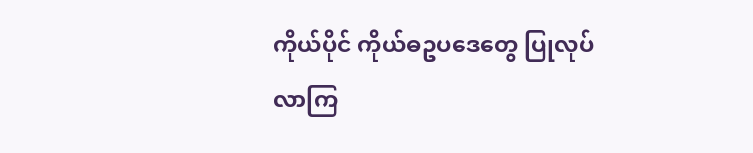ကိုယ်ပိုင် ကိုယ်ဓဥပဒေတွေ ပြုလုပ်လာကြ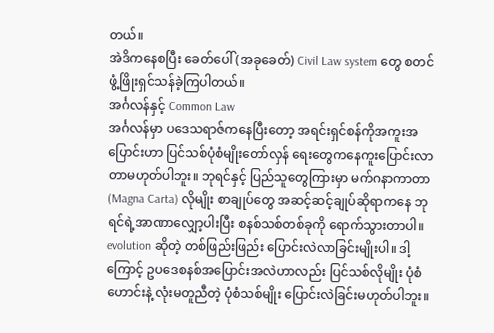တယ်။
အဲဒိကနေစပြီး ခေတ်ပေါ် (အခုခေတ်) Civil Law system တွေ စတင်ဖွံ့ဖြိုးရှင်သန်ခဲ့ကြပါတယ်။
အင်္ဂလန်နှင့် Common Law
အင်္ဂလန်မှာ ပဒေသရာဇ်ကနေပြီးတော့ အရင်းရှင်စန်ကိုအကူးအပြောင်းဟာ ပြင်သစ်ပုံစံမျိုးတော်လှန် ရေးတွေကနေကူးပြောင်းလာတာမဟုတ်ပါဘူး။ ဘုရင်နှင့် ပြည်သူတွေကြားမှာ မက်ဂနာကာတာ (Magna Carta) လိုမျိုး စာချုပ်တွေ အဆင့်ဆင့်ချုပ်ဆိုရာကနေ ဘုရင်ရဲ့အာဏာလျှော့ပါးပြီး စနစ်သစ်တစ်ခုကို ရောက်သွားတာပါ။ evolution ဆိုတဲ့ တစ်ဖြည်းဖြည်း ပြောင်းလဲလာခြင်းမျိုးပါ။ ဒါ့ကြောင့် ဥပဒေစနစ်အပြောင်းအလဲဟာလည်း ပြင်သစ်လိုမျိုး ပုံစံဟောင်းနဲ့ လုံးမတူညီတဲ့ ပုံစံသစ်မျိုး ပြောင်းလဲခြင်းမဟုတ်ပါဘူး။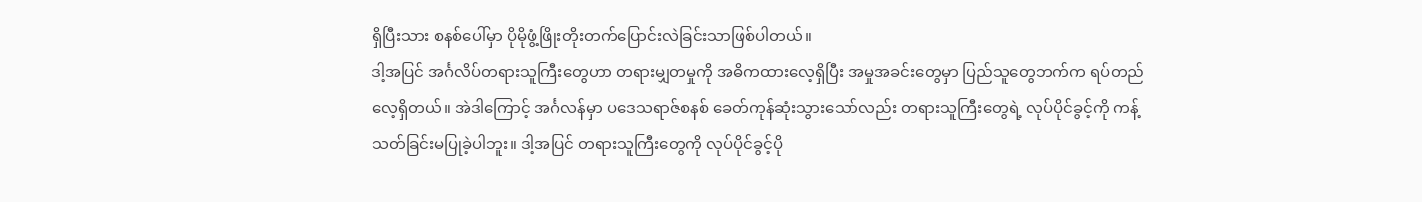ရှိပြီးသား စနစ်ပေါ်မှာ ပိုမိုဖွံ့ဖြိုးတိုးတက်ပြောင်းလဲခြင်းသာဖြစ်ပါတယ်။
ဒါ့အပြင် အင်္ဂလိပ်တရားသူကြီးတွေဟာ တရားမျှတမှုကို အဓိကထားလေ့ရှိပြီး အမှုအခင်းတွေမှာ ပြည်သူတွေဘက်က ရပ်တည်လေ့ရှိတယ်။ အဲဒါကြောင့် အင်္ဂလန်မှာ ပဒေသရာဇ်စနစ် ခေတ်ကုန်ဆုံးသွားသော်လည်း တရားသူကြီးတွေရဲ့ လုပ်ပိုင်ခွင့်ကို ကန့်သတ်ခြင်းမပြုခဲ့ပါဘူး။ ဒါ့အပြင် တရားသူကြီးတွေကို လုပ်ပိုင်ခွင့်ပို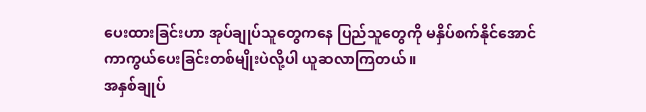ပေးထားခြင်းဟာ အုပ်ချုပ်သူတွေကနေ ပြည်သူတွေကို မနှိပ်စက်နိုင်အောင် ကာကွယ်ပေးခြင်းတစ်မျိုးပဲလို့ပါ ယူဆလာကြတယ်။
အနှစ်ချုပ်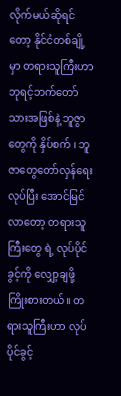လိုက်မယ်ဆိုရင်တော့ နိုင်ငံတစ်ချို့မှာ တရားသူကြီးဟာ ဘုရင့်ဘက်တော်သားအဖြစ်နဲ့ ဘူဇွာတွေကို နှိပ်စက် ၊ ဘူဇာတွေတော်လှန်ရေးလုပ်ပြီး အောင်မြင်လာတော့ တရားသူကြီးတွေ ရဲ့ လုပ်ပိုင်ခွင့်ကို လျှော့ချဖို့ကြိုးစားတယ်။ တရားသူကြီးဟာ လုပ်ပိုင်ခွင့်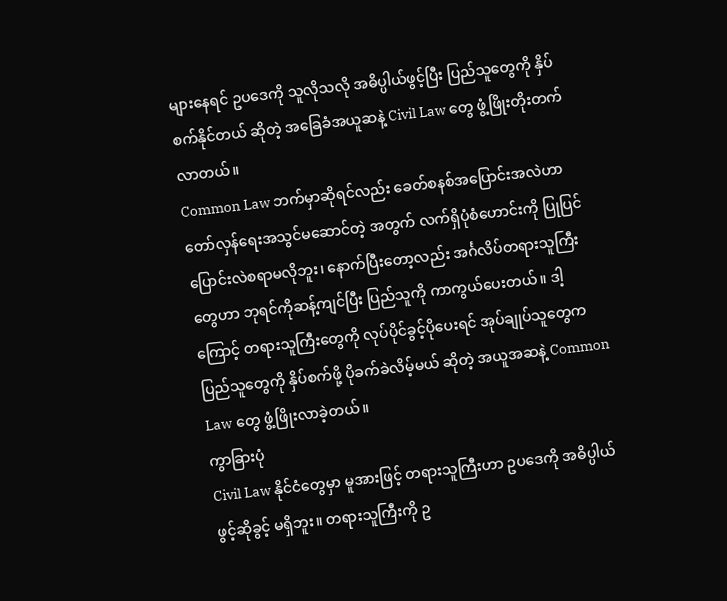များနေရင် ဥပဒေကို သူလိုသလို အဓိပ္ပါယ်ဖွင့်ပြီး ပြည်သူတွေကို နှိပ်စက်နိုင်တယ် ဆိုတဲ့ အခြေခံအယူဆနဲ့ Civil Law တွေ ဖွံ့ဖြိုးတိုးတက်လာတယ်။
Common Law ဘက်မှာဆိုရင်လည်း ခေတ်စနစ်အပြောင်းအလဲဟာ တော်လှန်ရေးအသွင်မဆောင်တဲ့ အတွက် လက်ရှိပုံစံဟောင်းကို ပြုပြင်ပြောင်းလဲစရာမလိုဘူး၊ နောက်ပြီးတော့လည်း အင်္ဂလိပ်တရားသူကြီးတွေဟာ ဘုရင်ကိုဆန့်ကျင်ပြီး ပြည်သူကို ကာကွယ်ပေးတယ်။ ဒါ့ကြောင့် တရားသူကြီးတွေကို လုပ်ပိုင်ခွင့်ပိုပေးရင် အုပ်ချုပ်သူတွေက ပြည်သူတွေကို နှိပ်စက်ဖို့ ပိုခက်ခဲလိမ့်မယ် ဆိုတဲ့ အယူအဆနဲ့ Common Law တွေ ဖွံ့ဖြိုးလာခဲ့တယ်။
ကွာခြားပုံ
Civil Law နိုင်ငံတွေမှာ မူအားဖြင့် တရားသူကြီးဟာ ဥပဒေကို အဓိပ္ပါယ်ဖွင့်ဆိုခွင့် မရှိဘူး။ တရားသူကြီးကို ဥ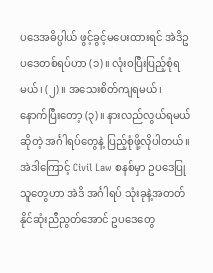ပဒေအဓိပ္ပါယ် ဖွင့်ခွင့်မပေးထားရင် အဲဒိဥပဒေတစ်ရပ်ဟာ (၁)။ လုံးဝပြီးပြည့်စုံရမယ်၊ (၂)။ အသေးစိတ်ကျရမယ်၊ နောက်ပြီးတော့ (၃)။ နားလည်လွယ်ရမယ် ဆိုတဲ့ အင်္ဂါရပ်တွေနဲ့ ပြည့်စုံဖို့လိုပါတယ်။
အဲဒါကြောင့် Civil Law စနစ်မှာ ဥပဒေပြုသူတွေဟာ အဲဒိ အင်္ဂါရပ် သုံးခုနဲ့အတတ်နိုင်ဆုံးညီညွတ်အောင် ဥပဒေတွေ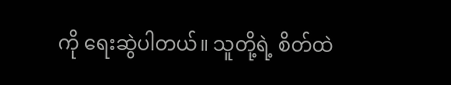ကို ရေးဆွဲပါတယ်။ သူတို့ရဲ့ စိတ်ထဲ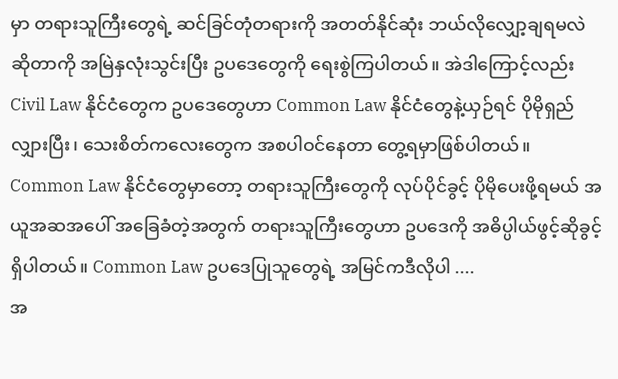မှာ တရားသူကြီးတွေရဲ့ ဆင်ခြင်တုံတရားကို အတတ်နိုင်ဆုံး ဘယ်လိုလျှော့ချရမလဲ ဆိုတာကို အမြဲနှလုံးသွင်းပြီး ဥပဒေတွေကို ရေးစွဲကြပါတယ်။ အဲဒါကြောင့်လည်း Civil Law နိုင်ငံတွေက ဥပဒေတွေဟာ Common Law နိုင်ငံတွေနဲ့ယှဉ်ရင် ပိုမိုရှည်လျှားပြီး၊ သေးစိတ်ကလေးတွေက အစပါဝင်နေတာ တွေ့ရမှာဖြစ်ပါတယ်။
Common Law နိုင်ငံတွေမှာတော့ တရားသူကြီးတွေကို လုပ်ပိုင်ခွင့် ပိုမိုပေးဖို့ရမယ် အယူအဆအပေါ် အခြေခံတဲ့အတွက် တရားသူကြီးတွေဟာ ဥပဒေကို အဓိပ္ပါယ်ဖွင့်ဆိုခွင့်ရှိပါတယ်။ Common Law ဥပဒေပြုသူတွေရဲ့ အမြင်ကဒီလိုပါ ....
အ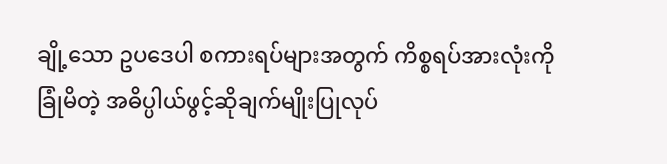ချို့သော ဥပဒေပါ စကားရပ်များအတွက် ကိစ္စရပ်အားလုံးကို ခြုံမိတဲ့ အဓိပ္ပါယ်ဖွင့်ဆိုချက်မျိုးပြုလုပ်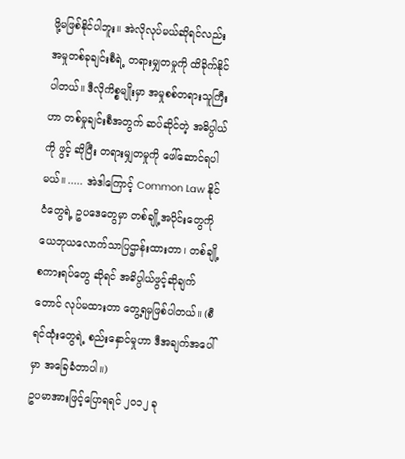ဖို့မဖြစ်နိုင်ပါဘူး။ အဲလိုလုပ်မယ်ဆိုရင်လည်း အမှုတစ်ခုချင်းစီရဲ့ တရားမျှတမှုကို ထိခိုက်နိုင်ပါတယ်။ ဒီလိုကိစ္စမျိုးမှာ အမှုစစ်တရားသူကြီးဟာ တစ်မှုချင်းစီအတွက် ဆပ်ဆိုင်တဲ့ အဓိပ္ပါယ်ကို ဖွင့် ဆိုပြီး တရားမျှတမှုကို ဖေါ်ဆောင်ရပါမယ်။ ..... အဲဒါကြောင့် Common Law နိုင်ငံတွေရဲ့ ဥပဒေတွေမှာ တစ်ချို့အပိုင်းတွေကို ယေဘုယလောက်သာပြဌာန်းထားတာ၊ တစ်ချို့စကားရပ်တွေ ဆိုရင် အဓိပ္ပါယ်ဖွင့်ဆိုချက်တောင် လုပ်မထားတာ တွေ့ရမှဖြစ်ပါတယ်။ (စီရင်ထုံးတွေရဲ့ စည်းနှောင်မှုဟာ ဒီအချက်အပေါ်မှာ အခြေခံတာပါ။)
ဥပမာအားဖြင့်ပြောရရင် ၂၀၁၂ ခု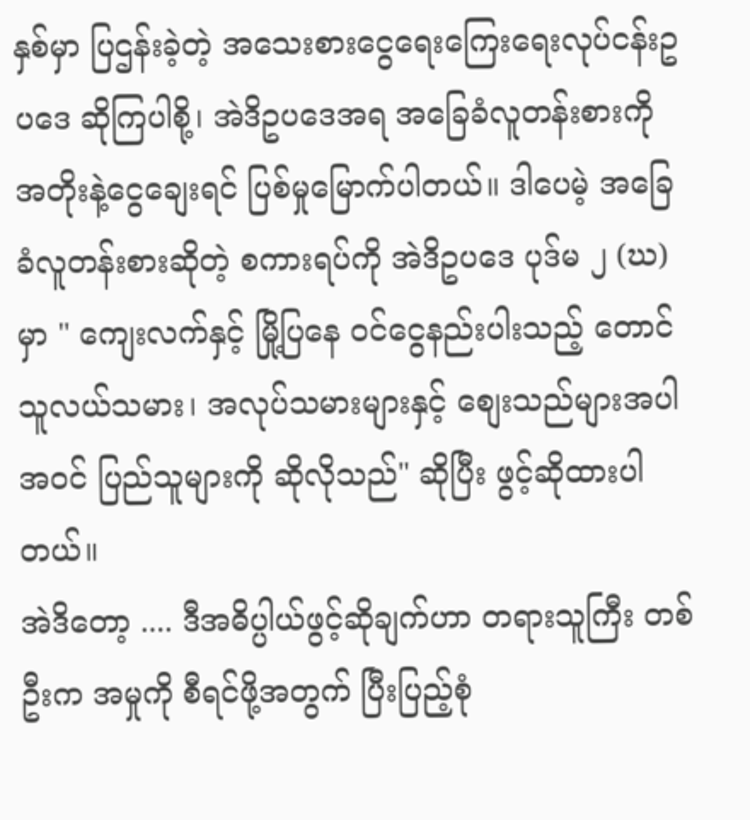နှစ်မှာ ပြဌန်းခဲ့တဲ့ အသေးစားငွေရေးကြေးရေးလုပ်ငန်းဥပဒေ ဆိုကြပါစို့၊ အဲဒိဥပဒေအရ အခြေခံလူတန်းစားကို အတိုးနဲ့ငွေချေးရင် ပြစ်မှုမြောက်ပါတယ်။ ဒါပေမဲ့ အခြေခံလူတန်းစားဆိုတဲ့ စကားရပ်ကို အဲဒိဥပဒေ ပုဒ်မ ၂ (ဃ) မှာ " ကျေးလက်နှင့် မြို့ပြနေ ဝင်ငွေနည်းပါးသည့် တောင်သူလယ်သမား၊ အလုပ်သမားများနှင့် စျေးသည်များအပါအဝင် ပြည်သူများကို ဆိုလိုသည်" ဆိုပြီး ဖွင့်ဆိုထားပါတယ်။
အဲဒိတော့ .... ဒီအဓိပ္ပါယ်ဖွင့်ဆိုချက်ဟာ တရားသူကြီး တစ်ဦးက အမှုကို စီရင်ဖို့အတွက် ပြီးပြည့်စုံ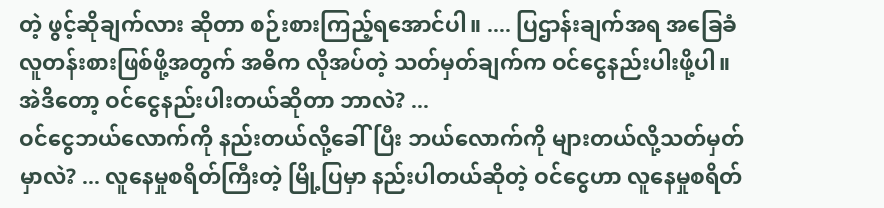တဲ့ ဖွင့်ဆိုချက်လား ဆိုတာ စဉ်းစားကြည့်ရအောင်ပါ။ .... ပြဌာန်းချက်အရ အခြေခံလူတန်းစားဖြစ်ဖို့အတွက် အဓိက လိုအပ်တဲ့ သတ်မှတ်ချက်က ဝင်ငွေနည်းပါးဖို့ပါ။ အဲဒိတော့ ဝင်ငွေနည်းပါးတယ်ဆိုတာ ဘာလဲ? ...
ဝင်ငွေဘယ်လောက်ကို နည်းတယ်လို့ခေါ်ပြီး ဘယ်လောက်ကို များတယ်လို့သတ်မှတ်မှာလဲ? ... လူနေမှုစရိတ်ကြီးတဲ့ မြို့ပြမှာ နည်းပါတယ်ဆိုတဲ့ ဝင်ငွေဟာ လူနေမှုစရိတ်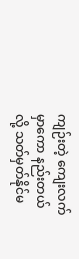ကျဉ်းတဲ့ ကျေးလက်မှာကော နည်းတယ်လို့ သတ်မှတ်နိုင်မ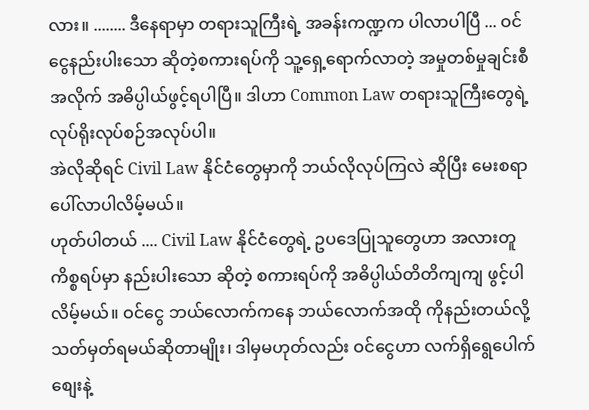လား။ ........ ဒီနေရာမှာ တရားသူကြီးရဲ့ အခန်းကဏ္ဍက ပါလာပါပြီ ... ဝင်ငွေနည်းပါးသော ဆိုတဲ့စကားရပ်ကို သူ့ရှေ့ရောက်လာတဲ့ အမှုတစ်မှုချင်းစီအလိုက် အဓိပ္ပါယ်ဖွင့်ရပါပြီ။ ဒါဟာ Common Law တရားသူကြီးတွေရဲ့ လုပ်ရိုးလုပ်စဉ်အလုပ်ပါ။
အဲလိုဆိုရင် Civil Law နိုင်ငံတွေမှာကို ဘယ်လိုလုပ်ကြလဲ ဆိုပြီး မေးစရာပေါ်လာပါလိမ့်မယ်။
ဟုတ်ပါတယ် .... Civil Law နိုင်ငံတွေရဲ့ ဥပဒေပြုသူတွေဟာ အလားတူကိစ္စရပ်မှာ နည်းပါးသော ဆိုတဲ့ စကားရပ်ကို အဓိပ္ပါယ်တိတိကျကျ ဖွင့်ပါလိမ့်မယ်။ ဝင်ငွေ ဘယ်လောက်ကနေ ဘယ်လောက်အထို ကိုနည်းတယ်လို့ သတ်မှတ်ရမယ်ဆိုတာမျိုး၊ ဒါမှမဟုတ်လည်း ဝင်ငွေဟာ လက်ရှိရွေပေါက်စျေးနဲ့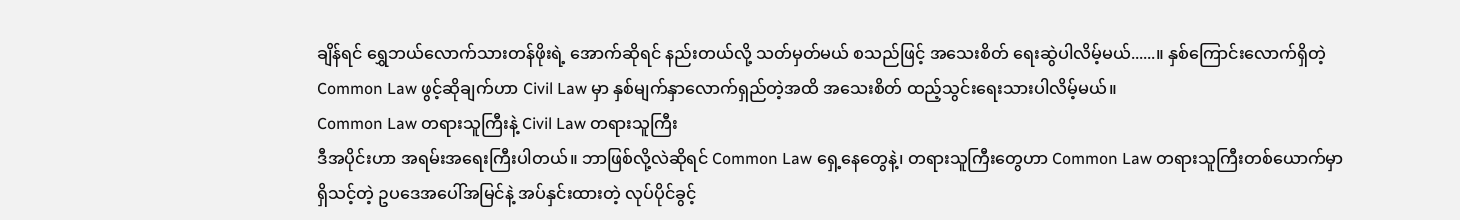ချိန်ရင် ရွှေဘယ်လောက်သားတန်ဖိုးရဲ့ အောက်ဆိုရင် နည်းတယ်လို့ သတ်မှတ်မယ် စသည်ဖြင့် အသေးစိတ် ရေးဆွဲပါလိမ့်မယ်......။ နှစ်ကြောင်းလောက်ရှိတဲ့ Common Law ဖွင့်ဆိုချက်ဟာ Civil Law မှာ နှစ်မျက်နှာလောက်ရှည်တဲ့အထိ အသေးစိတ် ထည့်သွင်းရေးသားပါလိမ့်မယ်။
Common Law တရားသူကြီးနဲ့ Civil Law တရားသူကြီး
ဒီအပိုင်းဟာ အရမ်းအရေးကြီးပါတယ်။ ဘာဖြစ်လို့လဲဆိုရင် Common Law ရှေ့နေတွေနဲ့၊ တရားသူကြီးတွေဟာ Common Law တရားသူကြီးတစ်ယောက်မှာ ရှိသင့်တဲ့ ဥပဒေအပေါ်အမြင်နဲ့ အပ်နှင်းထားတဲ့ လုပ်ပိုင်ခွင့်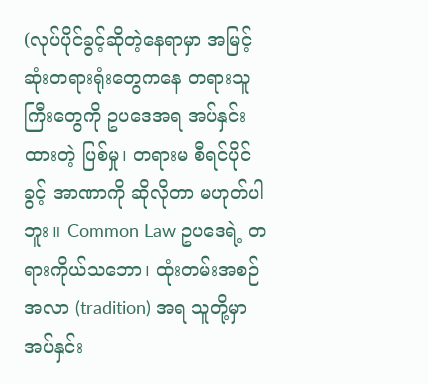(လုပ်ပိုင်ခွင့်ဆိုတဲ့နေရာမှာ အမြင့်ဆုံးတရားရုံးတွေကနေ တရားသူကြီးတွေကို ဥပဒေအရ အပ်နှင်းထားတဲ့ ပြစ်မှု၊ တရားမ စီရင်ပိုင်ခွင့် အာဏာကို ဆိုလိုတာ မဟုတ်ပါဘူး။ Common Law ဥပဒေရဲ့ တရားကိုယ်သဘော၊ ထုံးတမ်းအစဉ်အလာ (tradition) အရ သူတို့မှာ အပ်နှင်း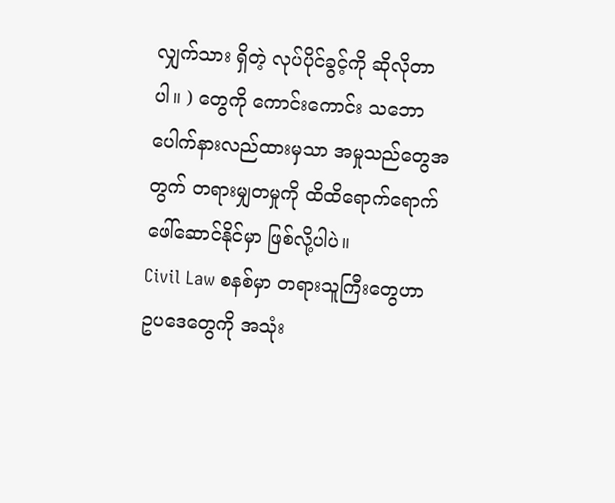လျှက်သား ရှိတဲ့ လုပ်ပိုင်ခွင့်ကို ဆိုလိုတာပါ။ ) တွေကို ကောင်းကောင်း သဘောပေါက်နားလည်ထားမှသာ အမှုသည်တွေအတွက် တရားမျှတမှုကို ထိထိရောက်ရောက် ဖေါ်ဆောင်နိုင်မှာ ဖြစ်လို့ပါပဲ။
Civil Law စနစ်မှာ တရားသူကြီးတွေဟာ ဥပဒေတွေကို အသုံး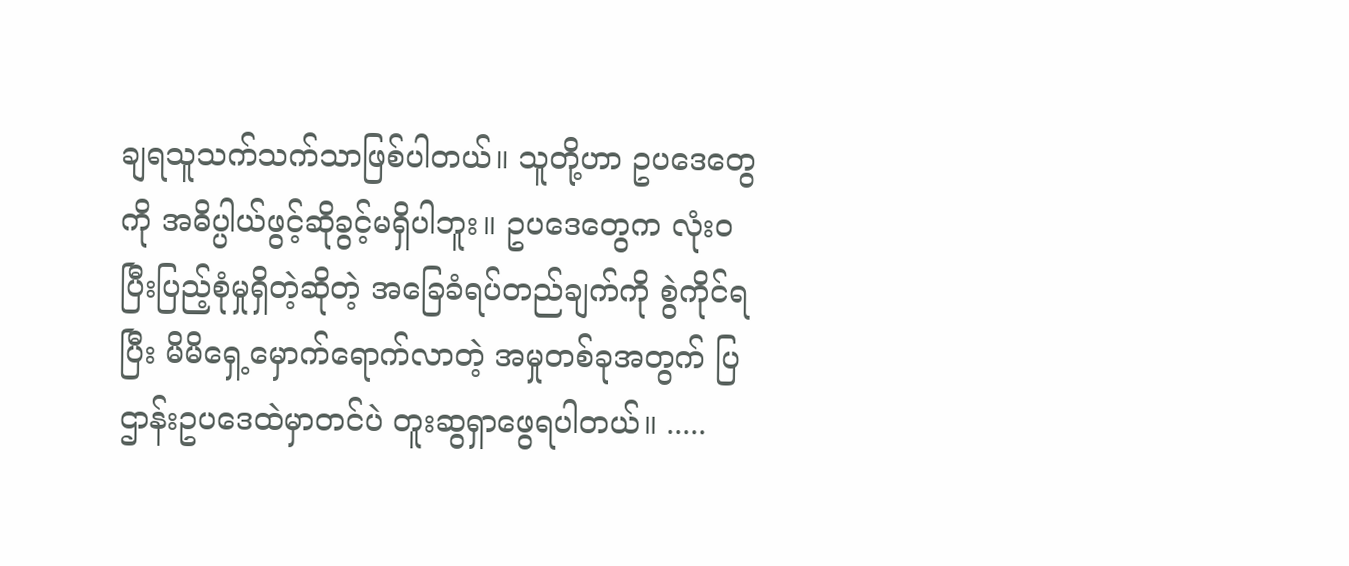ချရသူသက်သက်သာဖြစ်ပါတယ်။ သူတို့ဟာ ဥပဒေတွေကို အဓိပ္ပါယ်ဖွင့်ဆိုခွင့်မရှိပါဘူး။ ဥပဒေတွေက လုံးဝ ပြီးပြည့်စုံမှုရှိတဲ့ဆိုတဲ့ အခြေခံရပ်တည်ချက်ကို စွဲကိုင်ရပြီး မိမိရှေ့မှောက်ရောက်လာတဲ့ အမှုတစ်ခုအတွက် ပြဌာန်းဥပဒေထဲမှာတင်ပဲ တူးဆွရှာဖွေရပါတယ်။ .....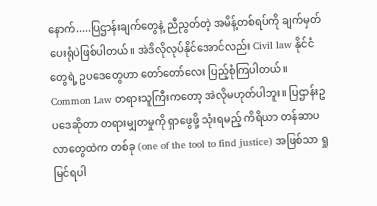နောက်.....ပြဌာန်းချက်တွေနဲ့ ညီညွတ်တဲ့ အမိန့်တစ်ရပ်ကို ချက်မှတ်ပေးရုံပဲဖြစ်ပါတယ်။ အဲဒိလိုလုပ်နိုင်အောင်လည်း Civil law နိုင်ငံတွေရဲ့ ဥပဒေတွေဟာ တော်တော်လေး ပြည့်စုံကြပါတယ်။
Common Law တရားသူကြီးကတော့ အဲလိုမဟုတ်ပါဘူး။ ပြဌာန်းဥပဒေဆိုတာ တရားမျှတမှုကို ရှာဖွေဖို့ သုံးရမည့် ကိရိယာ တန်ဆာပလာတွေထဲက တစ်ခု (one of the tool to find justice) အဖြစ်သာ ရှုမြင်ရပါ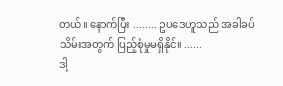တယ်။ နောက်ပြီး ........ ဥပဒေဟူသည် အခါခပ်သိမ်းအတွက် ပြည့်စုံမှုမရှိနိုင်။ ......
ဒါ့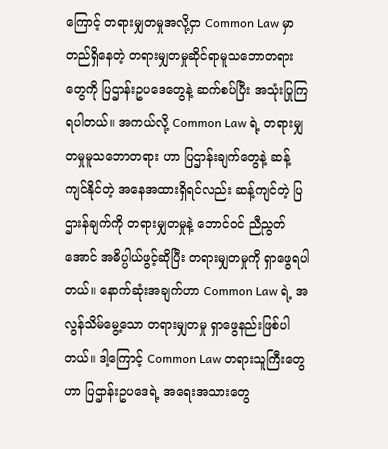ကြောင့် တရားမျှတမှုအလို့ငှာ Common Law မှာ တည်ရှိနေတဲ့ တရားမျှတမှုဆိုင်ရာမူသဘောတရားတွေကို ပြဌာန်းဥပဒေတွေနဲ့ ဆက်စပ်ပြီး အသုံးပြုကြရပါတယ်။ အကယ်လို့ Common Law ရဲ့ တရားမျှတမှုမူသဘောတရား ဟာ ပြဌာန်းချက်တွေနဲ့ ဆန့်ကျင်နိုင်တဲ့ အနေအထားရှိရင်လည်း ဆန့်ကျင်တဲ့ ပြဌားန်ချက်ကို တရားမျှတမှုနဲ့ ဘောင်ဝင် ညီညွတ်အောင် အဓိပ္ပါယ်ဖွင့်ဆိုပြီး တရားမျှတမှုကို ရှာဖွေရပါတယ်။ နောက်ဆုံးအချက်ဟာ Common Law ရဲ့ အလွန်သိမ်မွေ့သော တရားမျှတမှု ရှာဖွေနည်းဖြစ်ပါတယ်။ ဒါ့ကြောင့် Common Law တရားသူကြီးတွေဟာ ပြဌာန်းဥပဒေရဲ့ အရေးအသားတွေ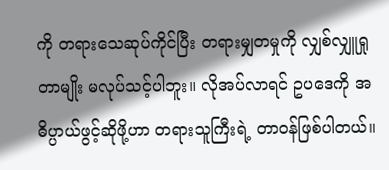ကို တရားသေဆုပ်ကိုင်ပြီး တရားမျှတမှုကို လျှစ်လျှူရှုတာမျိုး မလုပ်သင့်ပါဘူး။ လိုအပ်လာရင် ဥပဒေကို အဓိပ္ပာယ်ဖွင့်ဆိုဖို့ဟာ တရားသူကြီးရဲ့ တာဝန်ဖြစ်ပါတယ်။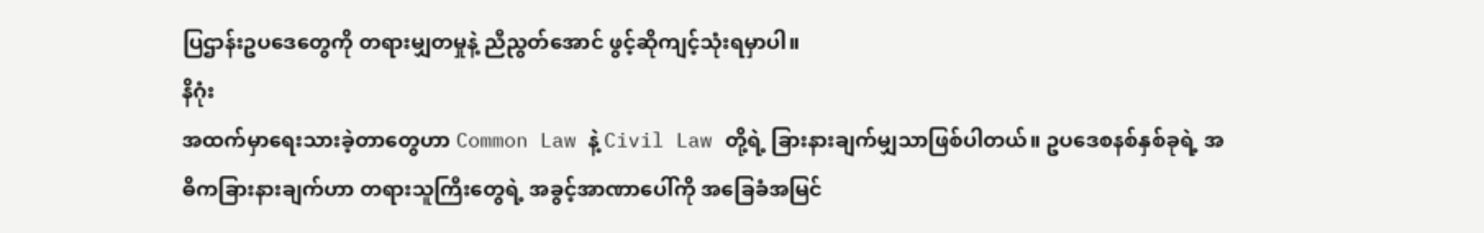ပြဌာန်းဥပဒေတွေကို တရားမျှတမှုနဲ့ ညီညွတ်အောင် ဖွင့်ဆိုကျင့်သုံးရမှာပါ။
နိဂုံး
အထက်မှာရေးသားခဲ့တာတွေဟာ Common Law နဲ့ Civil Law တို့ရဲ့ ခြားနားချက်မျှသာဖြစ်ပါတယ်။ ဥပဒေစနစ်နှစ်ခုရဲ့ အဓိကခြားနားချက်ဟာ တရားသူကြီးတွေရဲ့ အခွင့်အာဏာပေါ်ကို အခြေခံအမြင်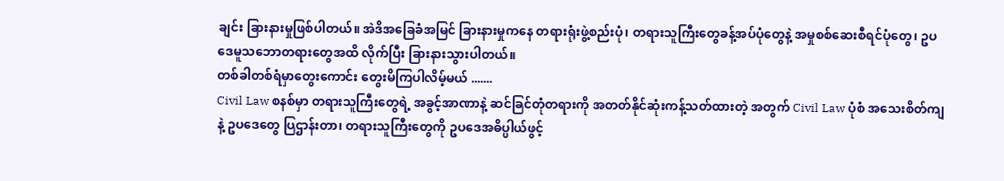ချင်း ခြားနားမှုဖြစ်ပါတယ်။ အဲဒိအခြေခံအမြင် ခြားနားမှုကနေ တရားရုံးဖွဲ့စည်းပုံ၊ တရားသူကြီးတွေခန့်အပ်ပုံတွေနဲ့ အမှုစစ်ဆေးစီရင်ပုံတွေ၊ ဥပဒေမူသဘောတရားတွေအထိ လိုက်ပြီး ခြားနားသွားပါတယ်။
တစ်ခါတစ်ရံမှာတွေးကောင်း တွေးမိကြပါလိမ့်မယ် .......
Civil Law စနစ်မှာ တရားသူကြီးတွေရဲ့ အခွင့်အာဏာနဲ့ ဆင်ခြင်တုံတရားကို အတတ်နိုင်ဆုံးကန့်သတ်ထားတဲ့ အတွက် Civil Law ပုံစံ အသေးစိတ်ကျနဲ့ ဥပဒေတွေ ပြဌာန်းတာ၊ တရားသူကြီးတွေကို ဥပဒေအဓိပ္ပါယ်ဖွင့်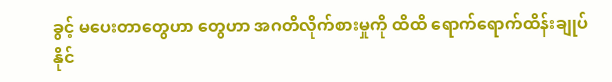ခွင့် မပေးတာတွေဟာ တွေဟာ အဂတိလိုက်စားမှုကို ထိထိ ရောက်ရောက်ထိန်းချုပ် နိုင်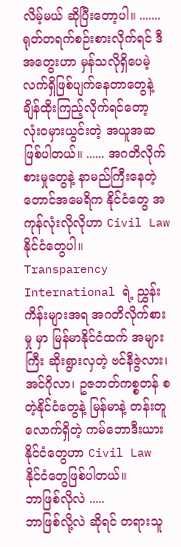လိမ့်မယ် ဆိုပြီးတော့ပါ။ ....... ရုတ်တရက်စဉ်းစားလိုက်ရင် ဒီအတွေးဟာ မှန်သလိုရှိပေမဲ့ လက်ရှိဖြစ်ပျက်နေတာတွေနဲ့ ချိန်ထိုးကြည့်လိုက်ရင်တော့ လုံးဝမှားယွင်းတဲ့ အယူအဆဖြစ်ပါတယ်။ ...... အဂတိလိုက်စားမှုတွေနဲ့ နာမည်ကြီးနေတဲ့ တောင်အမေရိက နိုင်ငံတွေ အကုန်လုံးလိုလိုဟာ Civil Law နိုင်ငံတွေပါ။ Transparency International ရဲ့ ညွှန်းကိန်းများအရ အဂတိလိုက်စားမှု မှာ မြန်မာနိုင်ငံထက် အများကြီး ဆိုးရွားလှတဲ့ ဗင်နီဇွဲလား၊ အင်ဂိုလာ၊ ဥဇဘတ်ကစ္စတန် စတဲ့နိုင်ငံတွေနဲ့ မြန်မာနဲ့ တန်းတူလောက်ရှိတဲ့ ကမ်ဘောဒီးယားနိုင်ငံတွေဟာ Civil Law နိုင်ငံတွေဖြစ်ပါတယ်။
ဘာဖြစ်လိုလဲ .....
ဘာဖြစ်လို့လဲ ဆိုရင် တရားသူ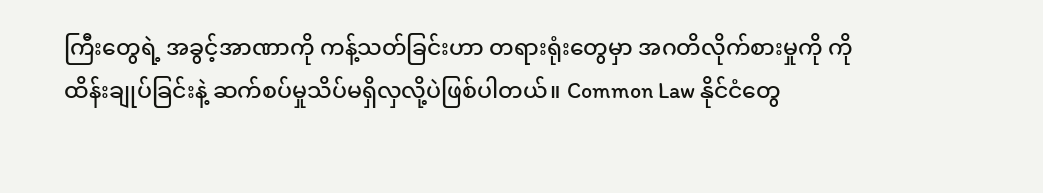ကြီးတွေရဲ့ အခွင့်အာဏာကို ကန့်သတ်ခြင်းဟာ တရားရုံးတွေမှာ အဂတိလိုက်စားမှုကို ကို ထိန်းချုပ်ခြင်းနဲ့ ဆက်စပ်မှုသိပ်မရှိလှလို့ပဲဖြစ်ပါတယ်။ Common Law နိုင်ငံတွေ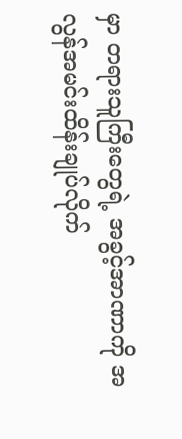မှာ တရားသူကြီးတွေရဲ့ အခွင့်အာဏာကို အလွန်အမင်းထိန်းချုပ်လိုက်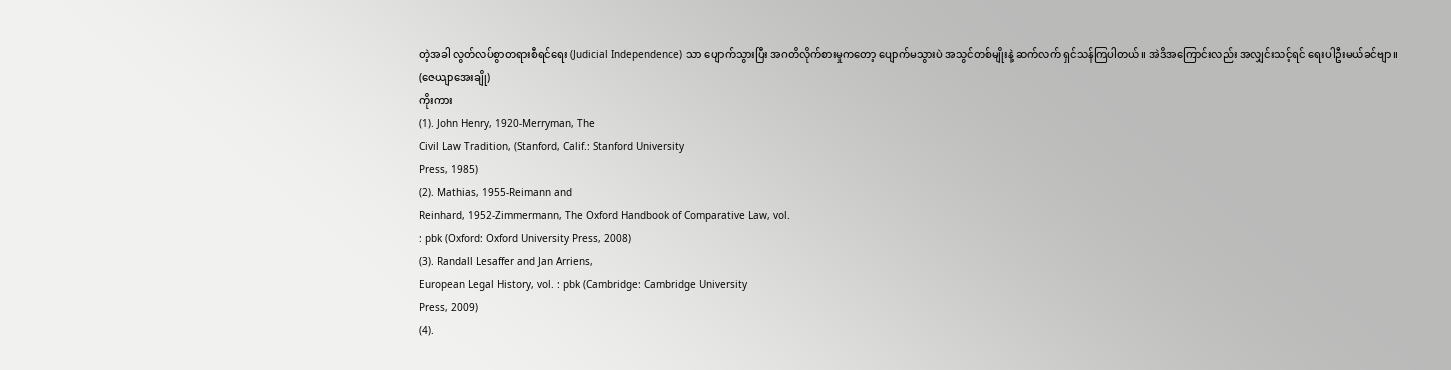တဲ့အခါ လွတ်လပ်စွာတရားစီရင်ရေး (Judicial Independence) သာ ပျောက်သွားပြီး အဂတိလိုက်စားမှုကတော့ ပျောက်မသွားပဲ အသွင်တစ်မျိုးနဲ့ ဆက်လက် ရှင်သန်ကြပါတယ်။ အဲဒိအကြောင်းလည်း အလျှင်းသင့်ရင် ရေးပါဦးမယ်ခင်ဗျာ။
(ဇေယျာအေးချို)
ကိုးကား
(1). John Henry, 1920-Merryman, The
Civil Law Tradition, (Stanford, Calif.: Stanford University
Press, 1985)
(2). Mathias, 1955-Reimann and
Reinhard, 1952-Zimmermann, The Oxford Handbook of Comparative Law, vol.
: pbk (Oxford: Oxford University Press, 2008)
(3). Randall Lesaffer and Jan Arriens,
European Legal History, vol. : pbk (Cambridge: Cambridge University
Press, 2009)
(4).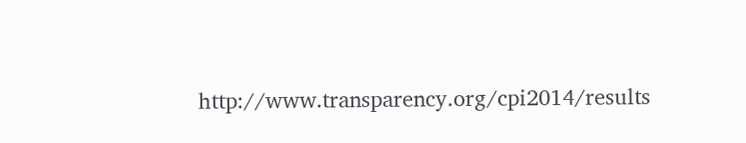http://www.transparency.org/cpi2014/results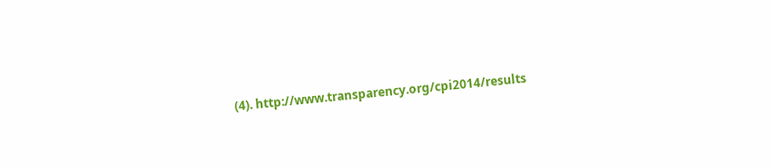(4). http://www.transparency.org/cpi2014/results